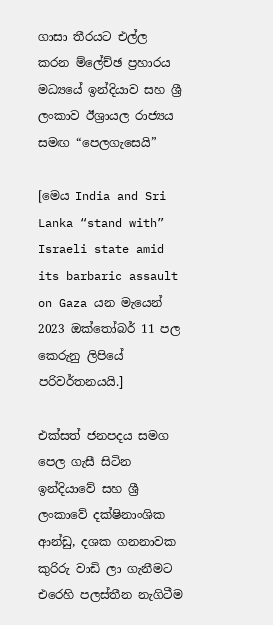ගාසා තීරයට එල්ල කරන ම්ලේච්ඡ ප්‍රහාරය මධ්‍යයේ ඉන්දියාව සහ ශ්‍රී ලංකාව ඊශ්‍රායල රාජ්‍යය සමඟ “පෙලගැසෙයි”

[මෙය India and Sri Lanka “stand with” Israeli state amid its barbaric assault on Gaza යන මැයෙන් 2023 ඔක්තෝබර් 11 පල කෙරුනු ලිපියේ පරිවර්තනයයි.]

එක්සත් ජනපදය සමග පෙල ගැසී සිටින ඉන්දියාවේ සහ ශ්‍රී ලංකාවේ දක්ෂිනාංශික ආන්ඩු, දශක ගනනාවක කුරිරු වාඩි ලා ගැනීමට එරෙහි පලස්තීන නැගිටීම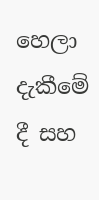හෙලා දැකීමේ දී සහ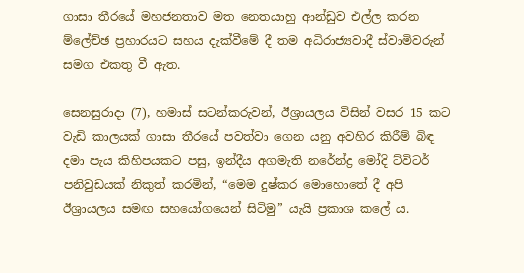ගාසා තීරයේ මහජනතාව මත නෙත‍යාහු ආන්ඩුව එල්ල කරන ම්ලේච්ඡ ප්‍රහාරයට සහය දැක්වීමේ දී තම අධිරාජ්‍යවාදී ස්වාමිවරුන් සමග එකතු වී ඇත.

සෙනසුරාදා (7), හමාස් සටන්කරුවන්, ඊශ්‍රායලය විසින් වසර 15 කට වැඩි කාලයක් ගාසා තීරයේ පවත්වා ගෙන යනු අවහිර කිරීම් බිඳ දමා පැය කිහිපයකට පසු, ඉන්දීය අගමැති නරේන්ද්‍ර මෝදි ට්විටර් පනිවුඩයක් නිකුත් කරමින්, “මෙම දුෂ්කර මොහොතේ දී අපි ඊශ්‍රායලය සමඟ සහයෝගයෙන් සිටිමු” යැයි ප්‍රකාශ කලේ ය.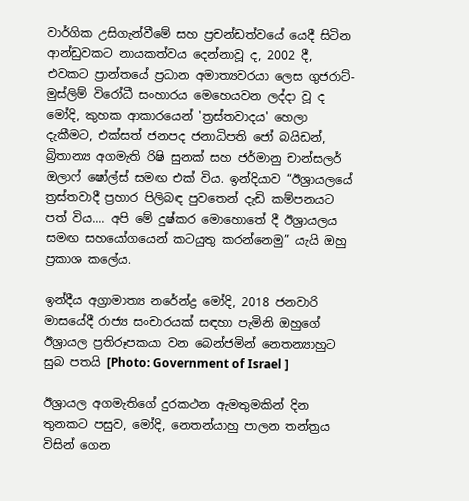වාර්ගික උසිගැන්වීමේ සහ ප්‍රචන්ඩත්වයේ යෙදී සිටින ආන්ඩුවකට නායකත්වය දෙන්නාවූ ද, 2002 දී, එවකට ප්‍රාන්තයේ ප්‍රධාන අමාත්‍යවරයා ලෙස ගුජරාට්-මුස්ලිම් විරෝධී සංහාරය මෙහෙයවන ලද්දා වූ ද මෝදි, කුහක ආකාරයෙන් 'ත්‍රස්තවාදය' හෙලා දැකීමට, එක්සත් ජනපද ජනාධිපති ජෝ බයිඩන්, බ්‍රිතාන්‍ය අගමැති රිෂි සුනක් සහ ජර්මානු චාන්සලර් ඔලාෆ් ෂෝල්ස් සමඟ එක් විය. ඉන්දියාව “ඊශ්‍රායලයේ ත්‍රස්තවාදී ප්‍රහාර පිලිබඳ පුවතෙන් දැඩි කම්පනයට පත් විය.... අපි මේ දුෂ්කර මොහොතේ දී ඊශ්‍රායලය සමඟ සහයෝගයෙන් කටයුතු කරන්නෙමු” යැයි ඔහු ප්‍රකාශ කලේය.

ඉන්දීය අග්‍රාමාත්‍ය නරේන්ද්‍ර මෝදි, 2018 ජනවාරි මාසයේදී රාජ්‍ය සංචාරයක් සඳහා පැමිනි ඔහුගේ ඊශ්‍රායල ප්‍රතිරූපකයා වන බෙන්ජමින් නෙතන්‍යාහුට සුබ පතයි [Photo: Government of Israel ]

ඊශ්‍රායල අගමැතිගේ දුරකථන ඇමතුමකින් දින තුනකට පසුව, මෝදි, නෙතන්යාහු පාලන තන්ත්‍රය විසින් ගෙන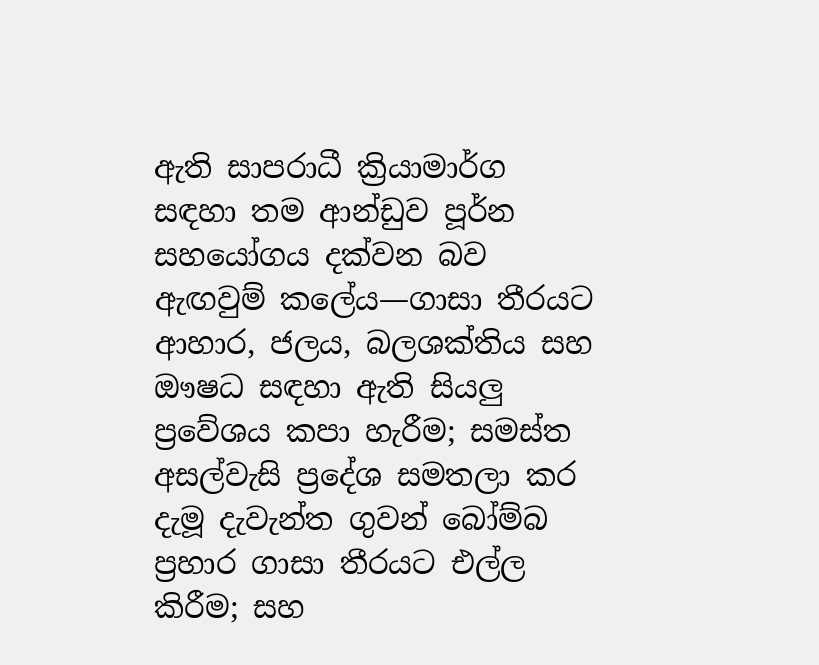ඇති සාපරාධී ක්‍රියාමාර්ග සඳහා තම ආන්ඩුව පූර්න සහයෝගය දක්වන බව ඇඟවුම් කලේය—ගාසා තීරයට ආහාර, ජලය, බලශක්තිය සහ ඖෂධ සඳහා ඇති සියලු ප්‍රවේශය කපා හැරීම; සමස්ත අසල්වැසි ප්‍රදේශ සමතලා කර දැමූ දැවැන්ත ගුවන් බෝම්බ ප්‍රහාර ගාසා තීරයට එල්ල කිරීම; සහ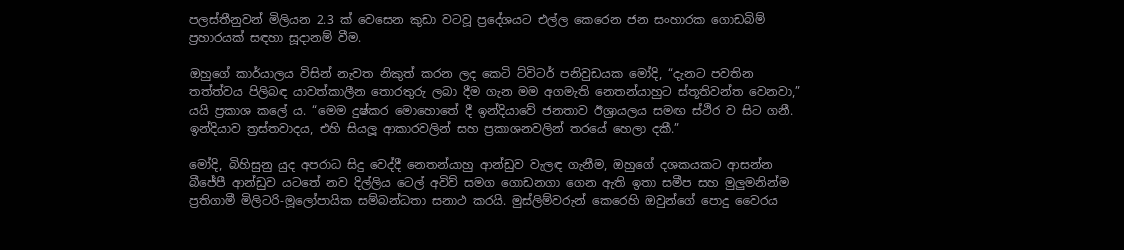පලස්තීනුවන් මිලියන 2.3 ක් වෙසෙන කුඩා වටවූ ප්‍රදේශයට එල්ල කෙරෙන ජන සංහාරක ගොඩබිම් ප්‍රහාරයක් සඳහා සූදානම් වීම.

ඔහුගේ කාර්යාලය විසින් නැවත නිකුත් කරන ලද කෙටි ට්විටර් පනිවුඩයක මෝදි, “දැනට පවතින තත්ත්වය පිලිබඳ යාවත්කාලීන තොරතුරු ලබා දීම ගැන මම අගමැති නෙතන්යාහුට ස්තූතිවන්ත වෙනවා,” යයි ප්‍රකාශ කලේ ය. “මෙම දුෂ්කර මොහොතේ දී ඉන්දියාවේ ජනතාව ඊශ්‍රායලය සමඟ ස්ථිර ව සිට ගනී. ඉන්දියාව ත්‍රස්තවාදය, එහි සියලූ ආකාරවලින් සහ ප්‍රකාශනවලින් තරයේ හෙලා දකී.”

මෝදි, බිහිසුනු යුද අපරාධ සිදු වෙද්දී නෙතන්යාහු ආන්ඩුව වැලඳ ගැනීම, ඔහුගේ දශකයකට ආසන්න බීජේපී ආන්ඩුව යටතේ නව දිල්ලිය ටෙල් අවිව් සමග ගොඩනගා ගෙන ඇති ඉතා සමීප සහ මුලුමනින්ම ප්‍රතිගාමී මිලිටරි-මූලෝපායික සම්බන්ධතා සනාථ කරයි. මුස්ලිම්වරුන් කෙරෙහි ඔවුන්ගේ පොදු වෛරය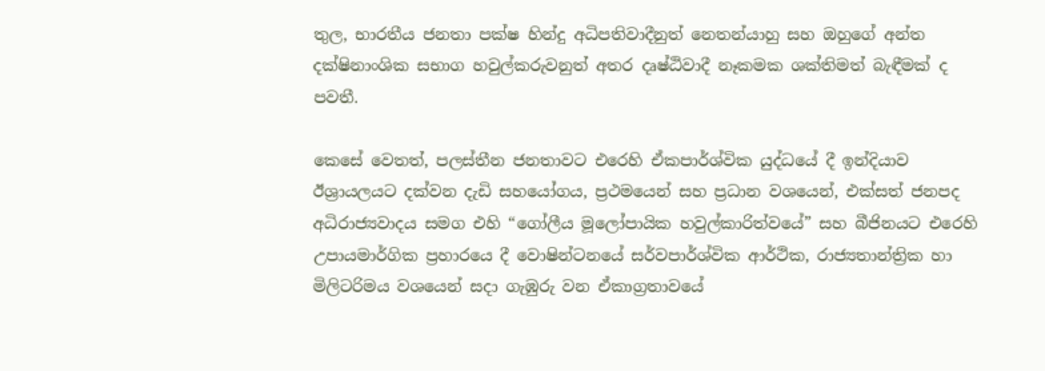තුල, භාරතීය ජනතා පක්ෂ හින්දු අධිපතිවාදීනුත් නෙතන්යාහු සහ ඔහුගේ අන්ත දක්ෂිනාංශික සභාග හවුල්කරුවනුත් අතර දෘෂ්ඨිවාදී නෑකමක ශක්තිමත් බැඳීමක් ද පවතී.

කෙසේ වෙතත්, පලස්තීන ජනතාවට එරෙහි ඒකපාර්ශ්වික යුද්ධයේ දී ඉන්දියාව ඊශ්‍රායලයට දක්වන දැඩි සහයෝගය, ප්‍රථමයෙන් සහ ප්‍රධාන වශයෙන්, එක්සත් ජනපද අධිරාජ්‍යවාදය සමග එහි “ගෝලීය මූලෝපායික හවුල්කාරිත්වයේ” සහ බීජිනයට එරෙහි උපායමාර්ගික ප්‍රහාරයෙ දී වොෂින්ටනයේ සර්වපාර්ශ්වික ආර්ථික, රාජ්‍යතාන්ත්‍රික හා මිලිටරිමය වශයෙන් සදා ගැඹුරු වන ඒකාග්‍රතාවයේ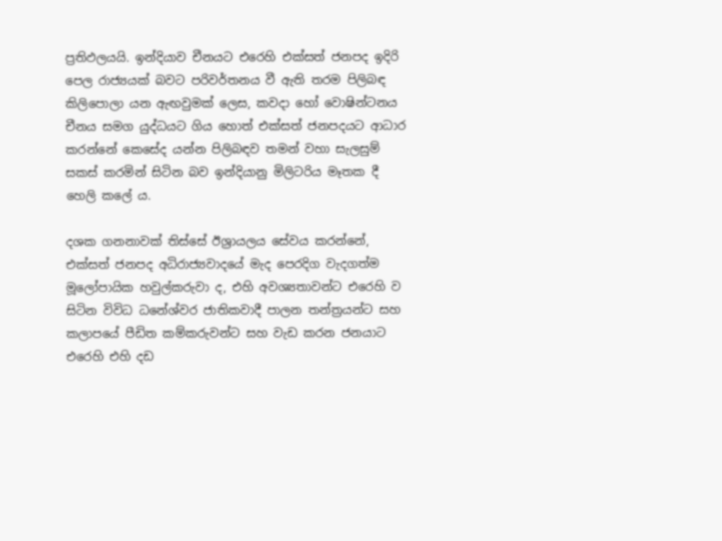ප්‍රතිඵලයයි. ඉන්දියාව චීනයට එරෙහි එක්සත් ජනපද ඉදිරි පෙල රාජ්‍යයක් බවට පරිවර්තනය වී ඇති තරම පිලිබඳ කිලිපොලා යන ඇඟවුමක් ලෙස, කවදා හෝ වොෂින්ටනය චීනය සමග යුද්ධයට ගිය හොත් එක්සත් ජනපදයට ආධාර කරන්නේ කෙසේද යන්න පිලිබඳව තමන් වහා සැලසුම් සකස් කරමින් සිටින බව ඉන්දියානු මිලිටරිය මෑතක දී හෙලි කලේ ය.

දශක ගනනාවක් තිස්සේ ඊශ්‍රායලය සේවය කරන්නේ, එක්සත් ජනපද අධිරාජ්‍යවාදයේ මැද පෙරදිග වැදගත්ම මූලෝපායික හවුල්කරුවා ද, එහි අවශ්‍යතාවන්ට එරෙහි ව සිටින විවිධ ධනේශ්වර ජාතිකවාදී පාලන තන්ත්‍රයන්ට සහ කලාපයේ පීඩිත කම්කරුවන්ට සහ වැඩ කරන ජනයාට එරෙහි එහි දඩ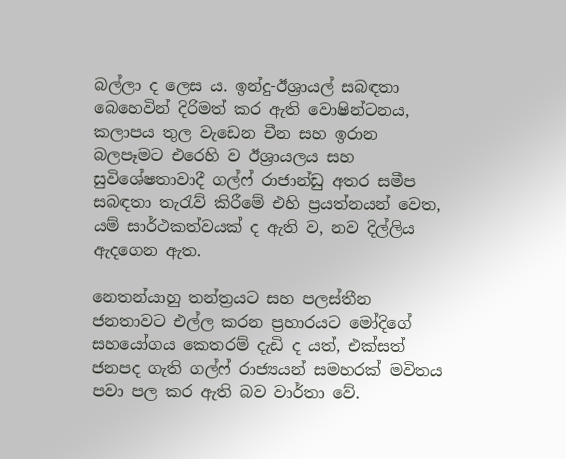බල්ලා ද ලෙස ය. ඉන්දු-ඊශ්‍රායල් සබඳතා බෙහෙවින් දිරිමත් කර ඇති වොෂින්ටනය, කලාපය තුල වැඩෙන චීන සහ ඉරාන බලපෑමට එරෙහි ව ඊශ්‍රායලය සහ සුවිශේෂතාවාදී ගල්ෆ් රාජාන්ඩු අතර සමීප සබඳතා තැරැව් කිරීමේ එහි ප්‍රයත්නයන් වෙත, යම් සාර්ථකත්වයක් ද ඇති ව, නව දිල්ලිය ඇදගෙන ඇත.

නෙතන්යාහු තන්ත්‍රයට සහ පලස්තීන ජනතාවට එල්ල කරන ප්‍රහාරයට මෝදිගේ සහයෝගය කෙතරම් දැඩි ද යත්, එක්සත් ජනපද ගැති ගල්ෆ් රාජ්‍යයන් සමහරක් මවිතය පවා පල කර ඇති බව වාර්තා වේ.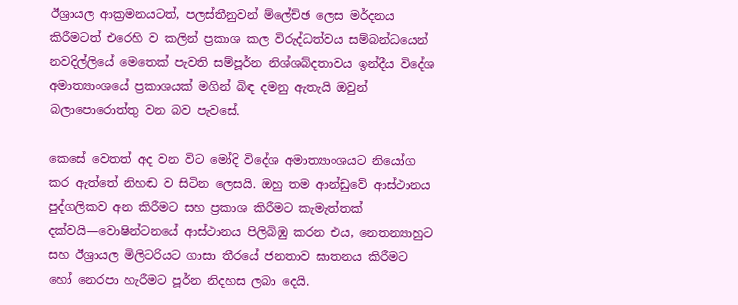ඊශ්‍රායල ආක්‍රමනයටත්, පලස්තීනුවන් ම්ලේච්ඡ ලෙස මර්දනය කිරීමටත් එරෙහි ව කලින් ප්‍රකාශ කල විරුද්ධත්වය සම්බන්ධයෙන් නවදිල්ලියේ මෙතෙක් පැවති සම්පූර්න නිශ්ශබ්දතාවය ඉන්දීය විදේශ අමාත්‍යාංශයේ ප්‍රකාශයක් මගින් බිඳ දමනු ඇතැයි ඔවුන් බලාපොරොත්තු වන බව පැවසේ.

කෙසේ වෙතත් අද වන විට මෝදි විදේශ අමාත්‍යාංශයට නියෝග කර ඇත්තේ නිහඬ ව සිටින ලෙසයි. ඔහු තම ආන්ඩුවේ ආස්ථානය පුද්ගලිකව අන කිරීමට සහ ප්‍රකාශ කිරීමට කැමැත්තක් දක්වයි—වොෂින්ටනයේ ආස්ථානය පිලිබිඹු කරන එය, නෙතන්‍යාහුට සහ ඊශ්‍රායල මිලිටරියට ගාසා තීරයේ ජනතාව ඝාතනය කිරීමට හෝ නෙරපා හැරීමට පූර්න නිදහස ලබා දෙයි.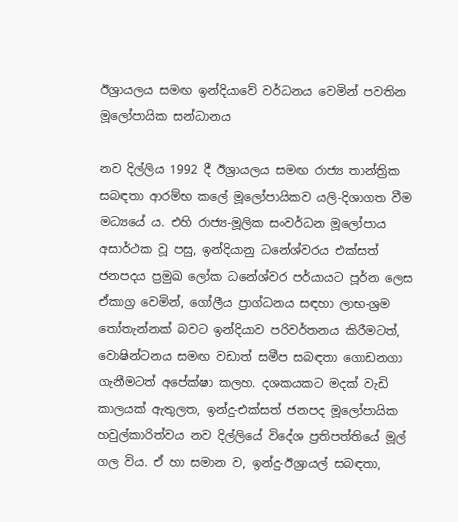ඊශ්‍රායලය සමඟ ඉන්දියාවේ වර්ධනය වෙමින් පවතින මූලෝපායික සන්ධානය

නව දිල්ලිය 1992 දී ඊශ්‍රායලය සමඟ රාජ්‍ය තාන්ත්‍රික සබඳතා ආරම්භ කලේ මූලෝපායිකව යලි-දිශාගත වීම මධ්‍යයේ ය. එහි රාජ්‍ය-මූලික සංවර්ධන මූලෝපාය අසාර්ථක වූ පසු, ඉන්දියානු ධනේශ්වරය එක්සත් ජනපදය ප්‍රමුඛ ලෝක ධනේශ්වර පර්යායට පූර්න ලෙස ඒකාග්‍ර වෙමින්, ගෝලීය ප්‍රාග්ධනය සඳහා ලාභ-ශ්‍රම තෝතැන්නක් බවට ඉන්දියාව පරිවර්තනය කිරීමටත්, වොෂින්ටනය සමඟ වඩාත් සමීප සබඳතා ගොඩනගා ගැනීමටත් අපේක්ෂා කලහ. දශකයකට මදක් වැඩි කාලයක් ඇතුලත, ඉන්දු-එක්සත් ජනපද මූලෝපායික හවුල්කාරිත්වය නව දිල්ලියේ විදේශ ප්‍රතිපත්තියේ මූල් ගල විය. ඒ හා සමාන ව, ඉන්දු-ඊශ්‍රායල් සබඳතා,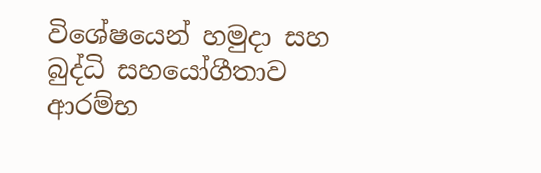විශේෂයෙන් හමුදා සහ බුද්ධි සහයෝගීතාව ආරම්භ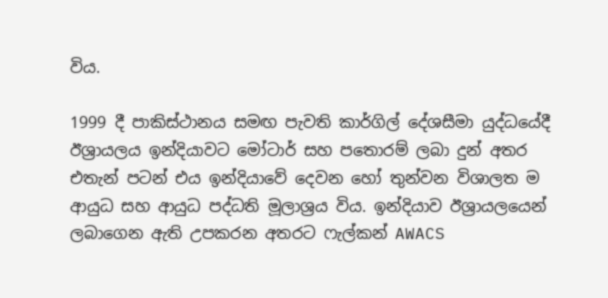විය.

1999 දී පාකිස්ථානය සමඟ පැවති කාර්ගිල් දේශසීමා යුද්ධයේදී ඊශ්‍රායලය ඉන්දියාවට මෝටාර් සහ පතොරම් ලබා දුන් අතර එතැන් පටන් එය ඉන්දියාවේ දෙවන හෝ තුන්වන විශාලත ම ආයුධ සහ ආයුධ පද්ධති මූලාශ්‍රය විය. ඉන්දියාව ඊශ්‍රායලයෙන් ලබාගෙන ඇති උපකරන අතරට ෆැල්කන් AWACS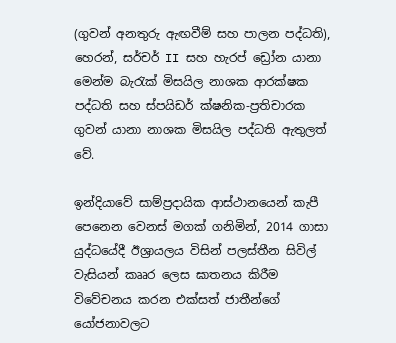(ගුවන් අනතුරු ඇඟවීම් සහ පාලන පද්ධති), හෙරන්, සර්චර් II සහ හැරප් ඩ්‍රෝන යානා මෙන්ම බැරැක් මිසයිල නාශක ආරක්ෂක පද්ධති සහ ස්පයිඩර් ක්ෂනික-ප්‍රතිචාරක ගුවන් යානා නාශක මිසයිල පද්ධති ඇතුලත් වේ.

ඉන්දියාවේ සාම්ප්‍රදායික ආස්ථානයෙන් කැපී පෙනෙන වෙනස් මගක් ගනිමින්, 2014 ගාසා යුද්ධයේදී ඊශ්‍රායලය විසින් පලස්තීන සිවිල් වැසියන් කෲර ලෙස ඝාතනය කිරීම විවේචනය කරන එක්සත් ජාතීන්ගේ යෝජනාවලට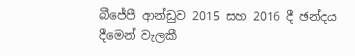බීජේපී ආන්ඩුව 2015 සහ 2016 දී ඡන්දය දීමෙන් වැලකී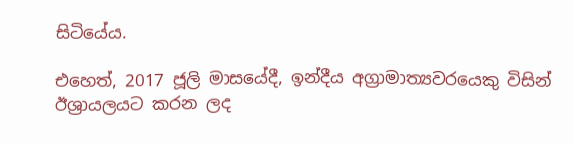සිටියේය.

එහෙත්, 2017 ජූලි මාසයේදී, ඉන්දීය අග්‍රාමාත්‍යවරයෙකු විසින් ඊශ්‍රායලයට කරන ලද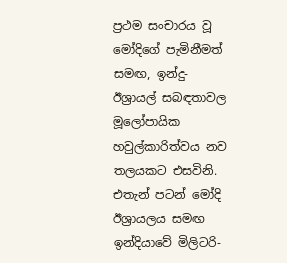ප්‍රථම සංචාරය වූ මෝදිගේ පැමිනීමත් සමඟ, ඉන්දු-ඊශ්‍රායල් සබඳතාවල මූලෝපායික හවුල්කාරිත්වය නව තලයකට එසවිනි. එතැන් පටන් මෝදි ඊශ්‍රායලය සමඟ ඉන්දියාවේ මිලිටරි-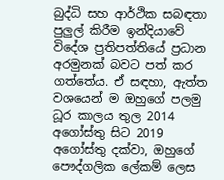බුද්ධි සහ ආර්ථික සබඳතා පුලුල් කිරීම ඉන්දියාවේ විදේශ ප්‍රතිපත්තියේ ප්‍රධාන අරමුනක් බවට පත් කර ගත්තේය. ඒ සඳහා, ඇත්ත වශයෙන් ම ඔහුගේ පලමු ධූර කාලය තුල 2014 අගෝස්තු සිට 2019 අගෝස්තු දක්වා, ඔහුගේ පෞද්ගලික ලේකම් ලෙස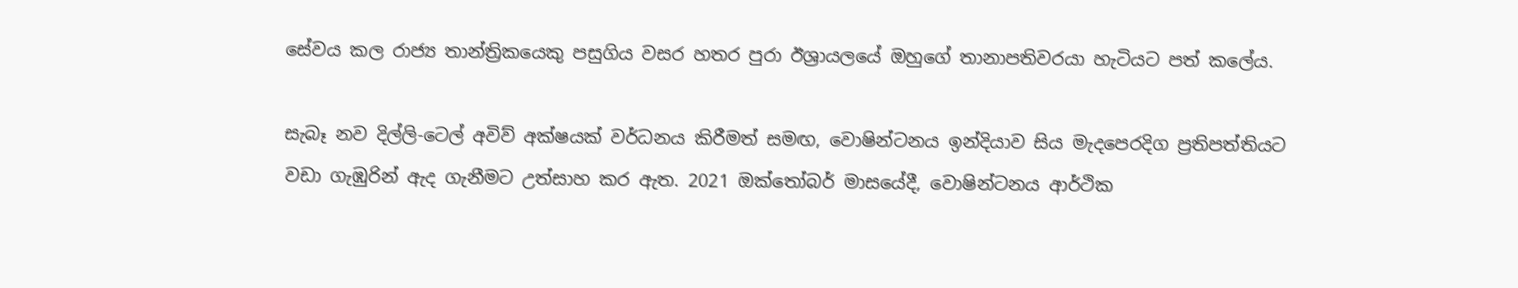සේවය කල රාජ්‍ය තාන්ත්‍රිකයෙකු පසුගිය වසර හතර පුරා ඊශ්‍රායලයේ ඔහුගේ තානාපතිවරයා හැටියට පත් කලේය.

සැබෑ නව දිල්ලි-ටෙල් අවිව් අක්ෂයක් වර්ධනය කිරීමත් සමඟ, වොෂින්ටනය ඉන්දියාව සිය මැදපෙරදිග ප්‍රතිපත්තියට වඩා ගැඹුරින් ඇද ගැනීමට උත්සාහ කර ඇත. 2021 ඔක්තෝබර් මාසයේදී, වොෂින්ටනය ආර්ථික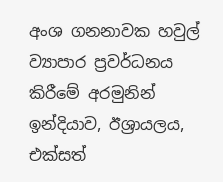අංශ ගනනාවක හවුල් ව්‍යාපාර ප්‍රවර්ධනය කිරීමේ අරමුනින් ඉන්දියාව, ඊශ්‍රායලය, එක්සත්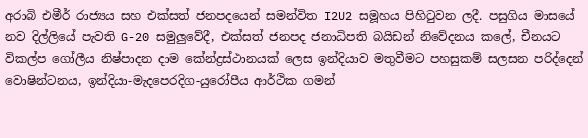අරාබි එමීර් රාජ්‍යය සහ එක්සත් ජනපදයෙන් සමන්විත I2U2 සමූහය පිහිටුවන ලදී. පසුගිය මාසයේ නව දිල්ලියේ පැවති G-20 සමුලුවේදී, එක්සත් ජනපද ජනාධිපති බයිඩන් නිවේදනය කලේ, චීනයට විකල්ප ගෝලීය නිෂ්පාදන දාම කේන්ද්‍රස්ථානයක් ලෙස ඉන්දියාව මතුවීමට පහසුකම් සලසන පරිද්දෙන් වොෂින්ටනය, ඉන්දියා-මැදපෙරදිග-යුරෝපීය ආර්ථික ගමන්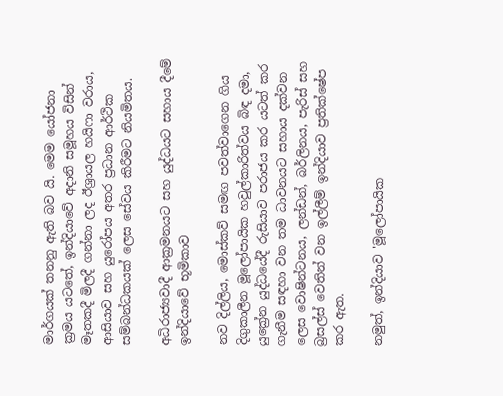මාර්ගයක් තනනු ඇති බව යි. මෙම යෝජනා ක්‍රමය යටතේ, ඉන්දියාවේ අදානි සමූහය විසින් මෑතකදී මිලදී ගන්නා ලද ඊශ්‍රායල හයිෆා වරාය, ආසියාව සහ යුරෝපය අතර ප්‍රධාන ආර්ථික සම්බන්ධකයක් ලෙස සේවය කිරීමට නියමිතය.

අධිරාජ්‍යවාදී ආක්‍රමනයට සහ යුද්ධයට සහාය දීමේ ඉන්දියාවේ භූමිකාව

නව දිල්ලිය, මොස්කව් සමඟ පවත්වාගෙන ගිය දිගුකාලීන මූලෝපායික හවුල්කාරිත්වය බිඳ දමා, යුක්‍රේන යුද්ධයේදී රුසියාව පරාජය කර යටත් කර ගැනීම සඳහා වන තම ධාවනයට සහාය දක්වන ලෙස වොෂින්ටනය, ලන්ඩන්, බර්ලිනය, පැරිස් සහ බ්‍රසල්ස් වෙතින් වන ඉල්ලීම් ඉන්දියාව ප්‍රතික්ෂේප කර ඇත.

නමුත්, ඉන්දියාව 'මූලෝපායික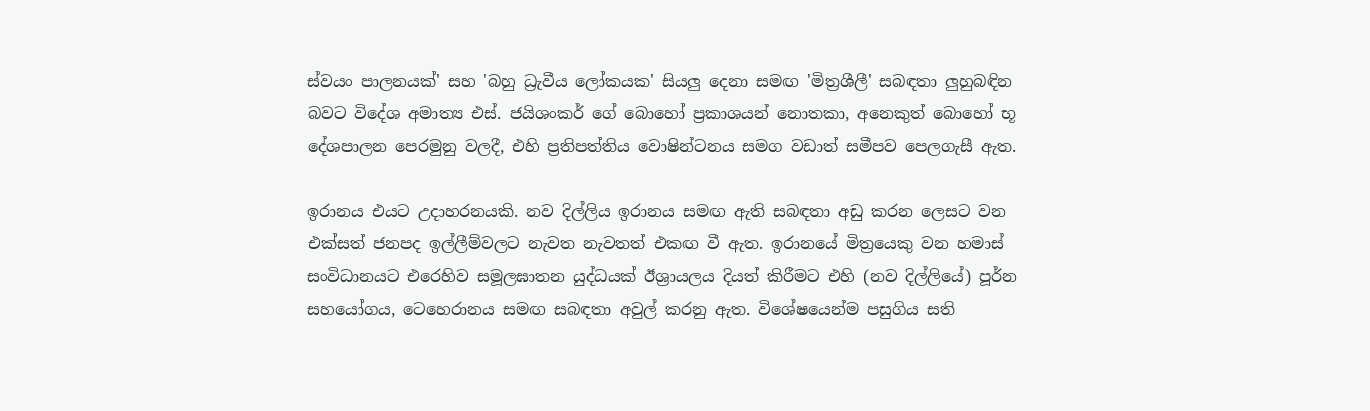ස්වයං පාලනයක්' සහ 'බහු ධ්‍රැවීය ලෝකයක' සියලු දෙනා සමඟ 'මිත්‍රශීලී' සබඳතා ලුහුබඳින බවට විදේශ අමාත්‍ය එස්. ජයිශංකර් ගේ බොහෝ ප්‍රකාශයන් නොතකා, අනෙකුත් බොහෝ භූ දේශපාලන පෙරමුනු වලදී, එහි ප්‍රතිපත්තිය වොෂින්ටනය සමග වඩාත් සමීපව පෙලගැසී ඇත.

ඉරානය එයට උදාහරනයකි. නව දිල්ලිය ඉරානය සමඟ ඇති සබඳතා අඩු කරන ලෙසට වන එක්සත් ජනපද ඉල්ලීම්වලට නැවත නැවතත් එකඟ වී ඇත. ඉරානයේ මිත්‍රයෙකු වන හමාස් සංවිධානයට එරෙහිව සමූලඝාතන යුද්ධයක් ඊශ්‍රායලය දියත් කිරීමට එහි (නව දිල්ලියේ) පූර්න සහයෝගය, ටෙහෙරානය සමඟ සබඳතා අවුල් කරනු ඇත. විශේෂයෙන්ම පසුගිය සති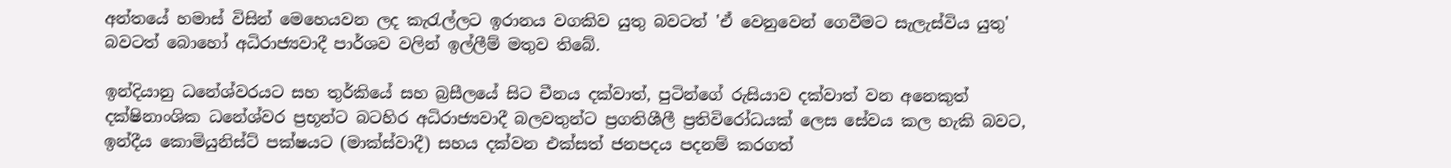අන්තයේ හමාස් විසින් මෙහෙයවන ලද කැරැල්ලට ඉරානය වගකිව යුතු බවටත් 'ඒ වෙනුවෙන් ගෙවීමට සැලැස්විය යුතු' බවටත් බොහෝ අධිරාජ්‍යවාදී පාර්ශව වලින් ඉල්ලීම් මතුව තිබේ.

ඉන්දියානු ධනේශ්වරයට සහ තුර්කියේ සහ බ්‍රසීලයේ සිට චීනය දක්වාත්, පුටින්ගේ රුසියාව දක්වාත් වන අනෙකුත් දක්ෂිනාංශික ධනේශ්වර ප්‍රභූන්ට බටහිර අධිරාජ්‍යවාදී බලවතුන්ට ප්‍රගතිශීලී ප්‍රතිවිරෝධයක් ලෙස සේවය කල හැකි බවට, ඉන්දීය කොමියුනිස්ට් පක්ෂයට (මාක්ස්වාදී) සහය දක්වන එක්සත් ජනපදය පදනම් කරගත්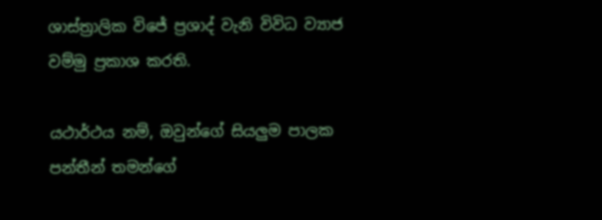ශාස්ත්‍රාලික විජේ ප්‍රශාද් වැනි විවිධ ව්‍යාජ වම්මු ප්‍රකාශ කරති.

යථාර්ථය නම්, ඔවුන්ගේ සියලුම පාලක පන්තීන් තමන්ගේ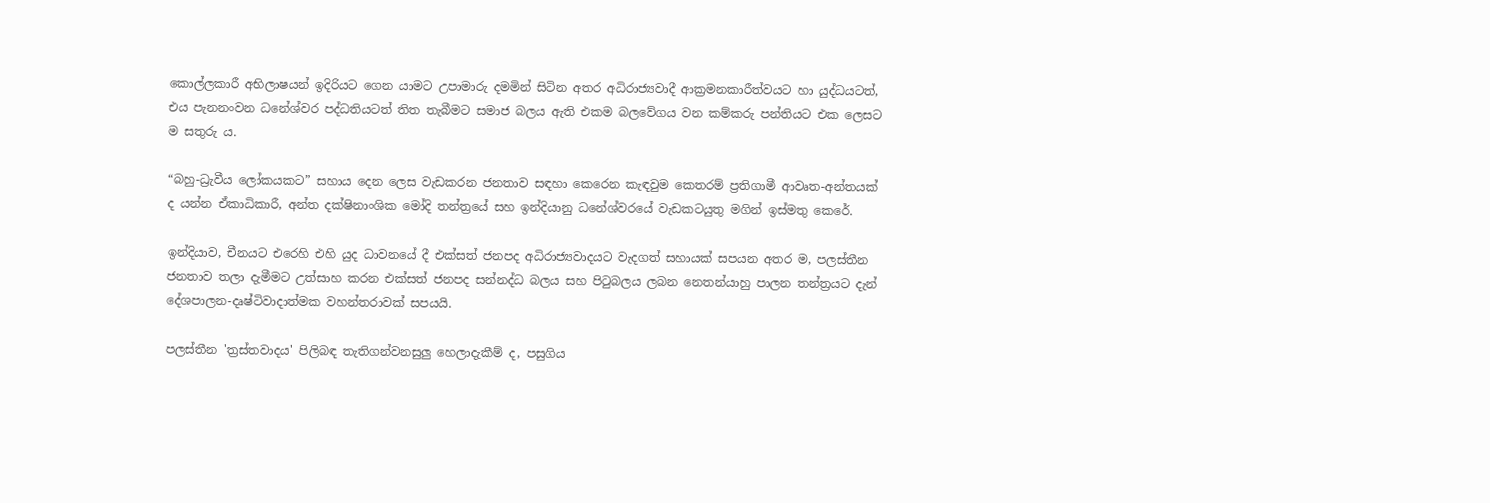කොල්ලකාරී අභිලාෂයන් ඉදිරියට ගෙන යාමට උපාමාරු දමමින් සිටින අතර අධිරාජ්‍යවාදී ආක්‍රමනකාරීත්වයට හා යුද්ධයටත්, එය පැනනංවන ධනේශ්වර පද්ධතියටත් තිත තැබීමට සමාජ බලය ඇති එකම බලවේගය වන කම්කරු පන්තියට එක ලෙසට ම සතුරු ය.

“බහු-ධ්‍රැවීය ලෝකයකට” සහාය දෙන ලෙස වැඩකරන ජනතාව සඳහා කෙරෙන කැඳවුම කෙතරම් ප්‍රතිගාමී ආවෘත-අන්තයක් ද යන්න ඒකාධිකාරී, අන්ත දක්ෂිනාංශික මෝදි තන්ත්‍රයේ සහ ඉන්දියානු ධනේශ්වරයේ වැඩකටයුතු මගින් ඉස්මතු කෙරේ.

ඉන්දියාව, චීනයට එරෙහි එහි යුද ධාවනයේ දී එක්සත් ජනපද අධිරාජ්‍යවාදයට වැදගත් සහායක් සපයන අතර ම, පලස්තීන ජනතාව තලා දැමීමට උත්සාහ කරන එක්සත් ජනපද සන්නද්ධ බලය සහ පිටුබලය ලබන නෙතන්යාහු පාලන තන්ත්‍රයට දැන් දේශපාලන-දෘෂ්ටිවාදාත්මක වහන්තරාවක් සපයයි.

පලස්තීන 'ත්‍රස්තවාදය' පිලිබඳ තැතිගන්වනසුලු හෙලාදැකීම් ද, පසුගිය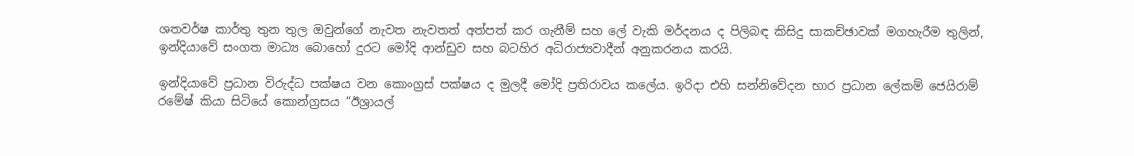ශතවර්ෂ කාර්තු තුන තුල ඔවුන්ගේ නැවත නැවතත් අත්පත් කර ගැනීම් සහ ලේ වැකි මර්දනය ද පිලිබඳ කිසිදු සාකච්ඡාවක් මගහැරීම තුලින්, ඉන්දියාවේ සංගත මාධ්‍ය බොහෝ දුරට මෝදි ආන්ඩුව සහ බටහිර අධිරාජ්‍යවාදීන් අනුකරනය කරයි.

ඉන්දියාවේ ප්‍රධාන විරුද්ධ පක්ෂය වන කොංග්‍රස් පක්ෂය ද මුලදී මෝදි ප්‍රතිරාවය කලේය. ඉරිදා එහි සන්නිවේදන භාර ප්‍රධාන ලේකම් ජෙයිරාම් රමේෂ් කියා සිටියේ කොන්ග්‍රසය “ඊශ්‍රායල්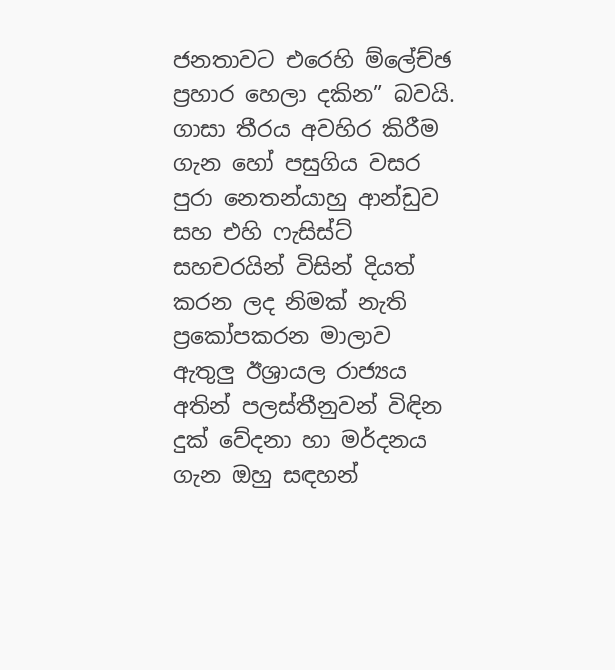ජනතාවට එරෙහි ම්ලේච්ඡ ප්‍රහාර හෙලා දකින” බවයි. ගාසා තීරය අවහිර කිරීම ගැන හෝ පසුගිය වසර පුරා නෙතන්යාහු ආන්ඩුව සහ එහි ෆැසිස්ට් සහචරයින් විසින් දියත් කරන ලද නිමක් නැති ප්‍රකෝපකරන මාලාව ඇතුලු ඊශ්‍රායල රාජ්‍යය අතින් පලස්තීනුවන් විඳින දුක් වේදනා හා මර්දනය ගැන ඔහු සඳහන්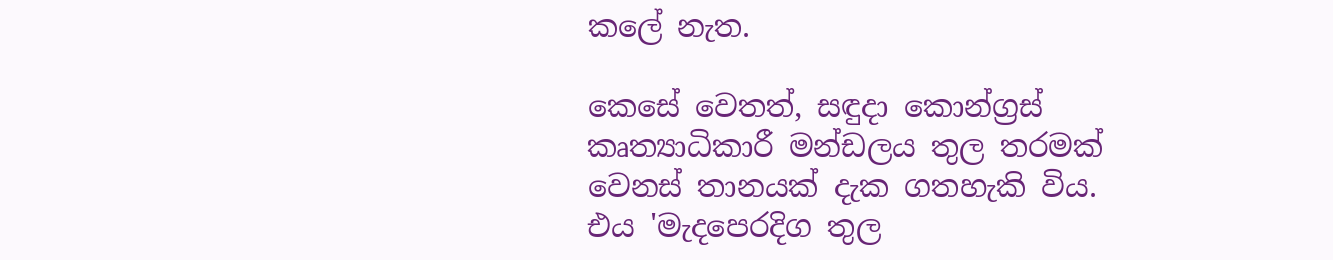කලේ නැත.

කෙසේ වෙතත්, සඳුදා කොන්ග්‍රස් කෘත්‍යාධිකාරී මන්ඩලය තුල තරමක් වෙනස් තානයක් දැක ගතහැකි විය. එය 'මැදපෙරදිග තුල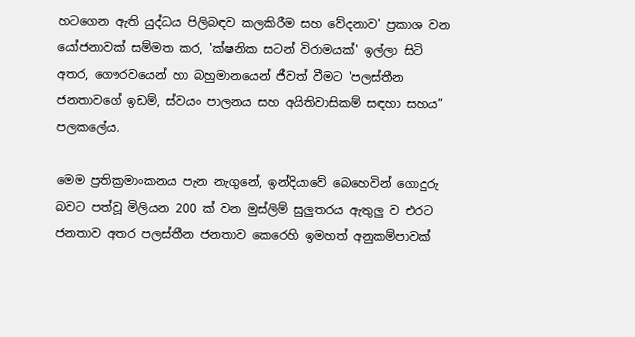හටගෙන ඇති යුද්ධය පිලිබඳව කලකිරීම සහ වේදනාව' ප්‍රකාශ වන යෝජනාවක් සම්මත කර, 'ක්ෂනික සටන් විරාමයක්' ඉල්ලා සිටි අතර, ගෞරවයෙන් හා බහුමානයෙන් ජීවත් වීමට 'පලස්තීන ජනතාවගේ ඉඩම්, ස්වයං පාලනය සහ අයිතිවාසිකම් සඳහා සහය” පලකලේය.

මෙම ප්‍රතික්‍රමාංකනය පැන නැගුනේ, ඉන්දියාවේ බෙහෙවින් ගොදුරු බවට පත්වූ මිලියන 200 ක් වන මුස්ලිම් සුලුතරය ඇතුලු ව එරට ජනතාව අතර පලස්තීන ජනතාව කෙරෙහි ඉමහත් අනුකම්පාවක්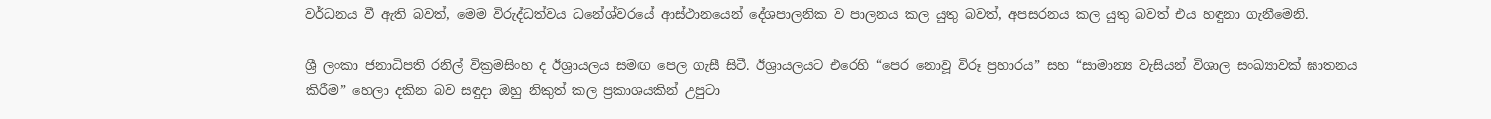වර්ධනය වී ඇති බවත්, මෙම විරුද්ධත්වය ධනේශ්වරයේ ආස්ථානයෙන් දේශපාලනික ව පාලනය කල යුතු බවත්, අපසරනය කල යුතු බවත් එය හඳුනා ගැනීමෙනි.

ශ්‍රී ලංකා ජනාධිපති රනිල් වික්‍රමසිංහ ද ඊශ්‍රායලය සමඟ පෙල ගැසී සිටී. ඊශ්‍රායලයට එරෙහි “පෙර නොවූ විරූ ප්‍රහාරය” සහ “සාමාන්‍ය වැසියන් විශාල සංඛ්‍යාවක් ඝාතනය කිරීම” හෙලා දකින බව සඳුදා ඔහු නිකුත් කල ප්‍රකාශයකින් උපුටා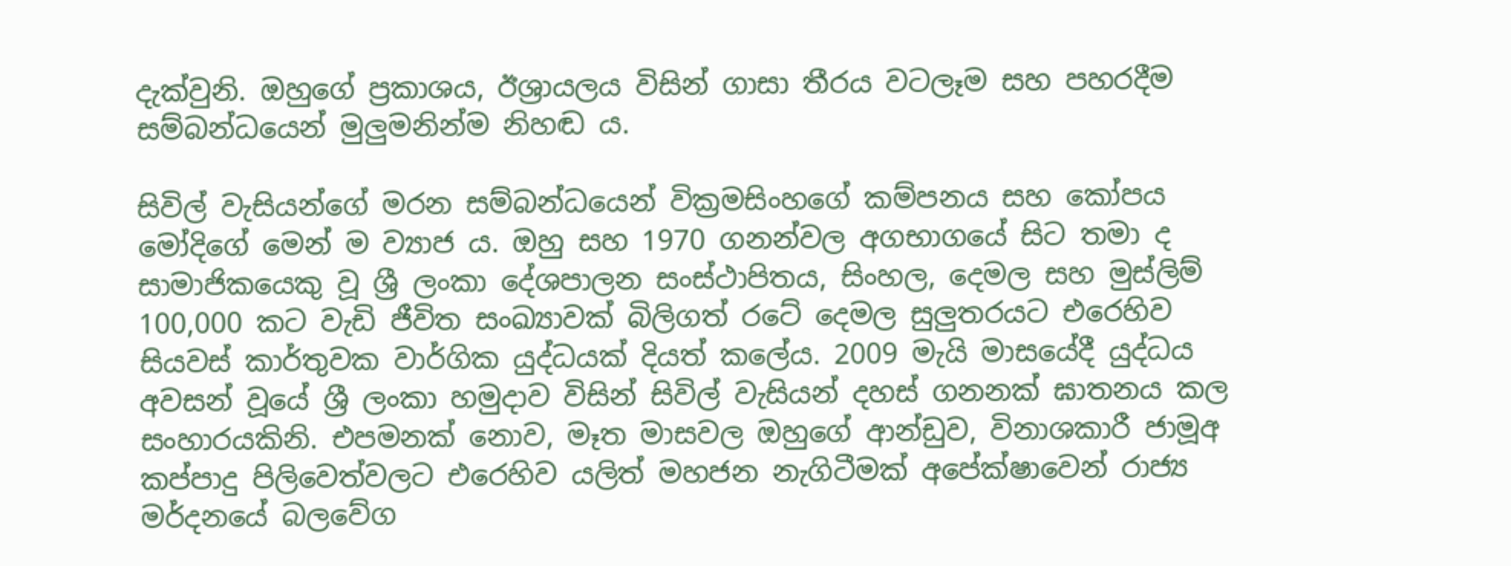දැක්වුනි. ඔහුගේ ප්‍රකාශය, ඊශ්‍රායලය විසින් ගාසා තීරය වටලෑම සහ පහරදීම සම්බන්ධයෙන් මුලුමනින්ම නිහඬ ය.

සිවිල් වැසියන්ගේ මරන සම්බන්ධයෙන් වික්‍රමසිංහගේ කම්පනය සහ කෝපය මෝදිගේ මෙන් ම ව්‍යාජ ය. ඔහු සහ 1970 ගනන්වල අගභාගයේ සිට තමා ද සාමාජිකයෙකු වූ ශ්‍රී ලංකා දේශපාලන සංස්ථාපිතය, සිංහල, දෙමල සහ මුස්ලිම් 100,000 කට වැඩි ජීවිත සංඛ්‍යාවක් බිලිගත් රටේ දෙමල සුලුතරයට එරෙහිව සියවස් කාර්තුවක වාර්ගික යුද්ධයක් දියත් කලේය. 2009 මැයි මාසයේදී යුද්ධය අවසන් වූයේ ශ්‍රී ලංකා හමුදාව විසින් සිවිල් වැසියන් දහස් ගනනක් ඝාතනය කල සංහාරයකිනි. එපමනක් නොව, මෑත මාසවල ඔහුගේ ආන්ඩුව, විනාශකාරී ජාමූඅ කප්පාදු පිලිවෙත්වලට එරෙහිව යලිත් මහජන නැගිටීමක් අපේක්ෂාවෙන් රාජ්‍ය මර්දනයේ බලවේග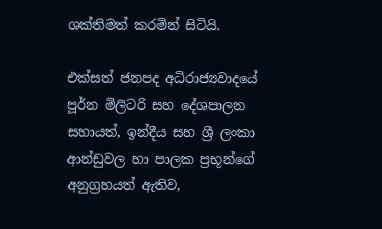ශක්තිමත් කරමින් සිටියි.

එක්සත් ජනපද අධිරාජ්‍යවාදයේ පූර්න මිලිටරි සහ දේශපාලන සහායත්, ඉන්දීය සහ ශ්‍රී ලංකා ආන්ඩුවල හා පාලක ප්‍රභූන්ගේ අනුග්‍රහයත් ඇතිව,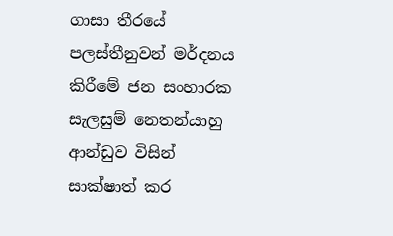ගාසා තීරයේ පලස්තීනුවන් මර්දනය කිරීමේ ජන සංහාරක සැලසුම් නෙතන්යාහු ආන්ඩුව විසින් සාක්ෂාත් කර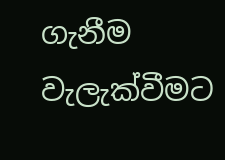ගැනීම වැලැක්වීමට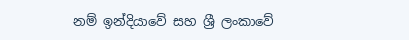නම් ඉන්දියාවේ සහ ශ්‍රී ලංකාවේ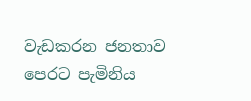වැඩකරන ජනතාව පෙරට පැමිනිය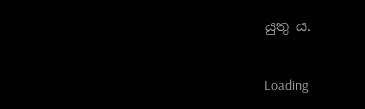යුතු ය.

Loading